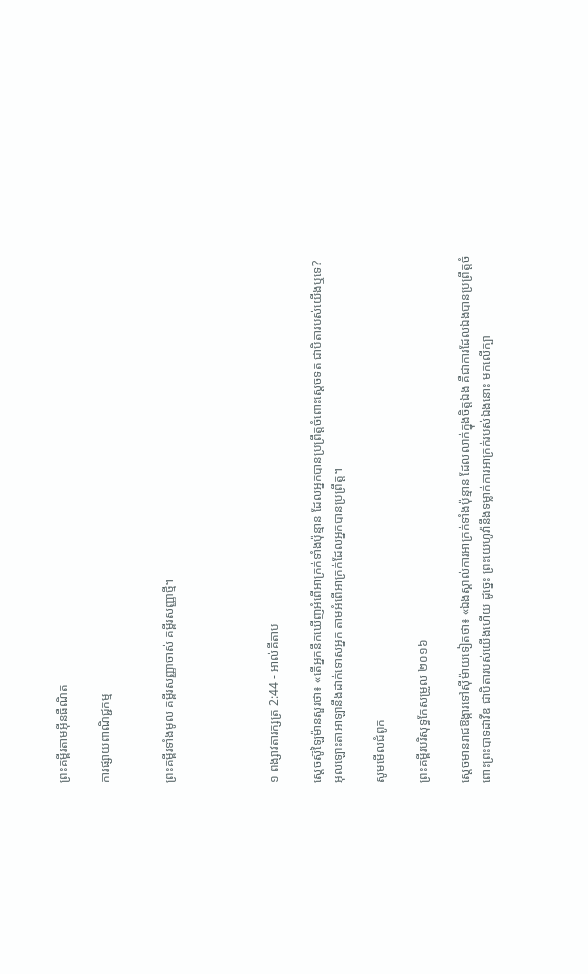ព្រះគម្ពីរតាមអ៊ីនធឺណិត

ការផ្សាយពាណិជ្ជកម្ម


ព្រះគម្ពីរទាំងមូល គម្ពីរសញ្ញាចាស់ គម្ពីរសញ្ញាថ្មី។




១ ពង្សាវ‌តារ‌ក្សត្រ 2:44 - អាល់គីតាប

ស្តេចស៊ូឡៃ‌ម៉ានសួរថា៖ «តើអ្នកនឹកឃើញអំពើអាក្រក់ទាំងប៉ុន្មាន ដែលអ្នកបានប្រព្រឹត្តចំពោះស្តេចទត ជាបិតារបស់យើងឬទេ? អុលឡោះ‌តាអាឡានឹងដាក់ទោសអ្នក តាមអំពើអាក្រក់ដែលអ្នកបានប្រព្រឹត្ត។

សូមមើលជំពូក

ព្រះគម្ពីរបរិសុទ្ធកែសម្រួល ២០១៦

ស្តេចមានរាជ‌ឱង្ការទៅស៊ីម៉ាយទៀតថា៖ «ឯងស្គាល់ការអាក្រក់ទាំងប៉ុន្មាន ដែលលាក់ក្នុងចិត្តឯង គឺជាការដែលឯងបានប្រព្រឹត្តចំពោះព្រះបាទដាវីឌ ជាបិតារបស់យើងហើយ ដូច្នេះ ព្រះ‌យេហូវ៉ានឹងទម្លាក់ការអាក្រក់របស់ឯងនោះ មកលើក្បា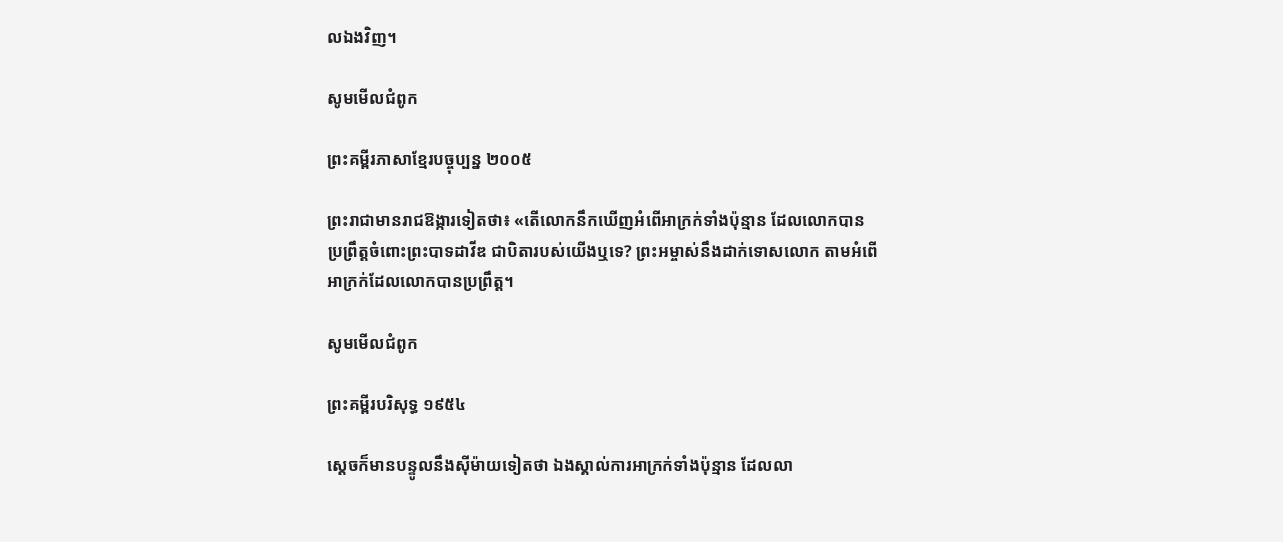លឯងវិញ។

សូមមើលជំពូក

ព្រះគម្ពីរភាសាខ្មែរបច្ចុប្បន្ន ២០០៥

ព្រះ‌រាជាមានរាជ‌ឱង្ការទៀតថា៖ «តើលោកនឹកឃើញអំពើអាក្រក់ទាំងប៉ុន្មាន ដែលលោកបានប្រព្រឹត្តចំពោះព្រះ‌បាទដាវីឌ ជាបិតារបស់យើងឬទេ? ព្រះ‌អម្ចាស់នឹងដាក់ទោសលោក តាមអំពើអាក្រក់ដែលលោកបានប្រព្រឹត្ត។

សូមមើលជំពូក

ព្រះគម្ពីរបរិសុទ្ធ ១៩៥៤

ស្តេចក៏មានបន្ទូលនឹងស៊ីម៉ាយទៀតថា ឯងស្គាល់ការអាក្រក់ទាំងប៉ុន្មាន ដែលលា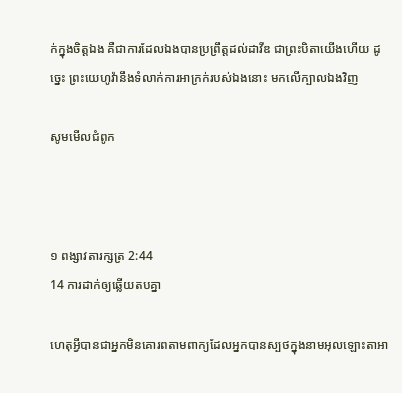ក់ក្នុងចិត្តឯង គឺជាការដែលឯងបានប្រព្រឹត្តដល់ដាវីឌ ជាព្រះ‌បិតាយើងហើយ ដូច្នេះ ព្រះ‌យេហូវ៉ានឹងទំលាក់ការអាក្រក់របស់ឯងនោះ មកលើក្បាលឯងវិញ

សូមមើលជំពូក



១ ពង្សាវ‌តារ‌ក្សត្រ 2:44
14 ការដាក់ឲ្យឆ្លើយតបគ្នា

ហេតុអ្វីបានជាអ្នកមិនគោរពតាមពាក្យដែលអ្នកបានស្បថក្នុងនាមអុលឡោះ‌តាអា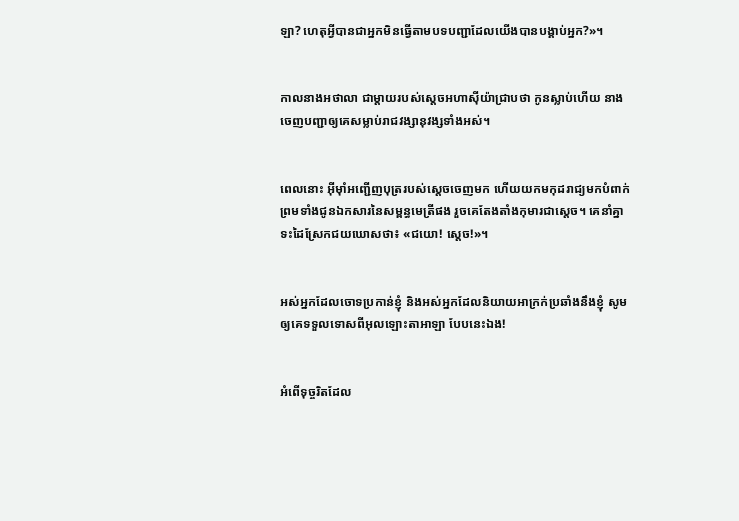ឡា? ហេតុអ្វីបានជាអ្នកមិនធ្វើតាមបទបញ្ជាដែលយើងបានបង្គាប់អ្នក?»។


កាលនាងអថា‌លា ជាម្តាយរបស់ស្តេចអហា‌ស៊ីយ៉ាជ្រាបថា កូនស្លាប់ហើយ នាងចេញបញ្ជាឲ្យគេសម្លាប់រាជវង្សា‌នុវង្សទាំងអស់។


ពេលនោះ អ៊ីមុាំអញ្ជើញបុត្ររបស់ស្តេចចេញមក ហើយយកមកុដរាជ្យមកបំពាក់ ព្រមទាំងជូនឯក‌សារនៃសម្ពន្ធ‌មេត្រីផង រួចគេតែង‌តាំងកុមារជាស្តេច។ គេនាំគ្នាទះដៃស្រែកជយ‌ឃោសថា៖ «ជយោ! ស្តេច!»។


អស់អ្នកដែលចោទប្រកាន់ខ្ញុំ និងអស់អ្នកដែលនិយាយអាក្រក់ប្រឆាំងនឹងខ្ញុំ សូមឲ្យគេទទួលទោសពីអុលឡោះ‌តាអាឡា បែបនេះឯង!


អំពើទុច្ចរិតដែល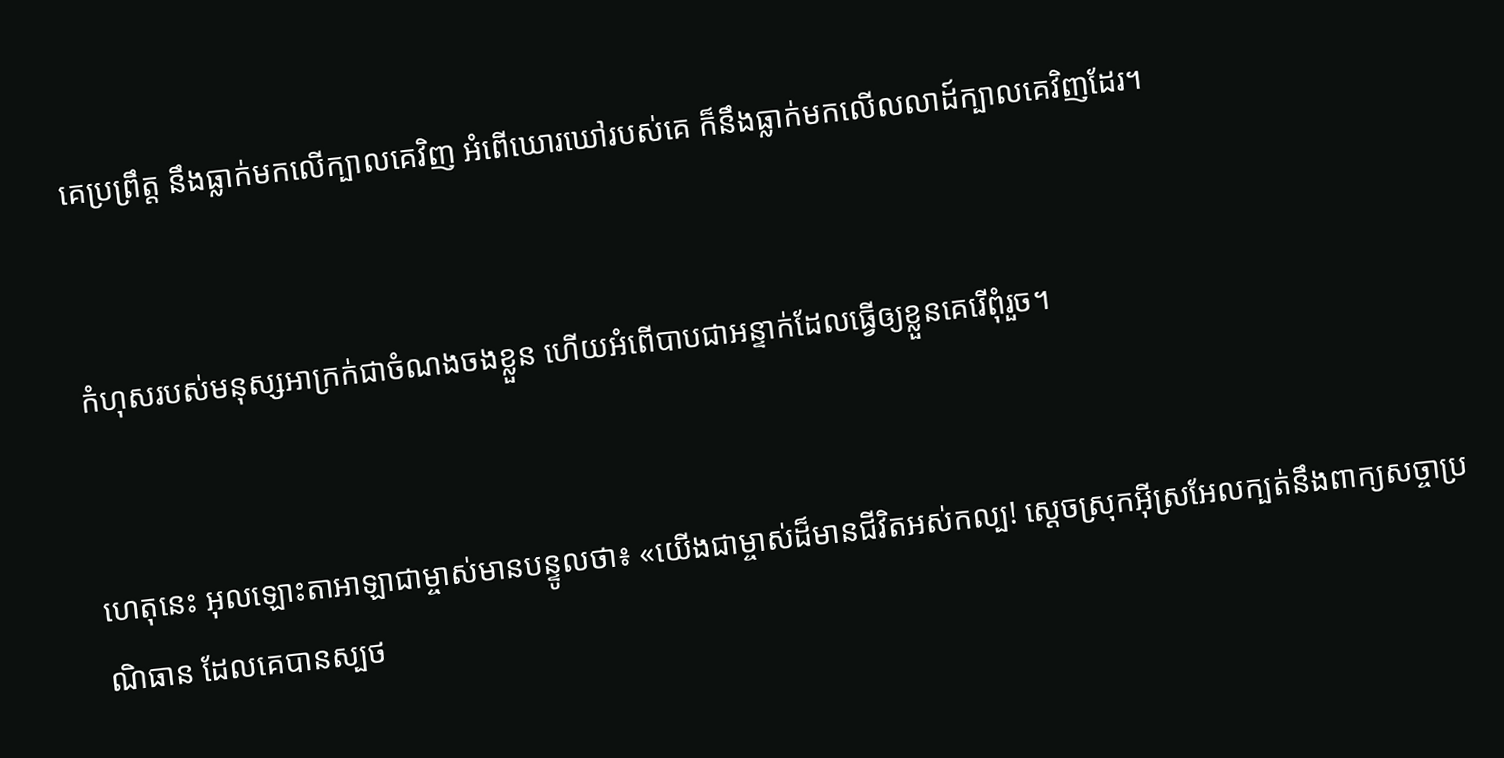គេប្រព្រឹត្ត នឹងធ្លាក់មកលើក្បាលគេវិញ អំពើឃោរ‌ឃៅរបស់គេ ក៏នឹងធ្លាក់មកលើលលាដ៍ក្បាលគេវិញដែរ។


កំហុសរបស់មនុស្សអាក្រក់ជាចំណងចងខ្លួន ហើយអំពើបាបជាអន្ទាក់ដែលធ្វើឲ្យខ្លួនគេរើពុំរួច។


ហេតុនេះ អុលឡោះ‌តាអាឡាជាម្ចាស់មានបន្ទូលថា៖ «យើងជាម្ចាស់ដ៏មានជីវិតអស់‌កល្ប! ស្ដេចស្រុកអ៊ីស្រ‌អែលក្បត់នឹងពាក្យសច្ចា‌ប្រណិ‌ធាន ដែលគេបានស្បថ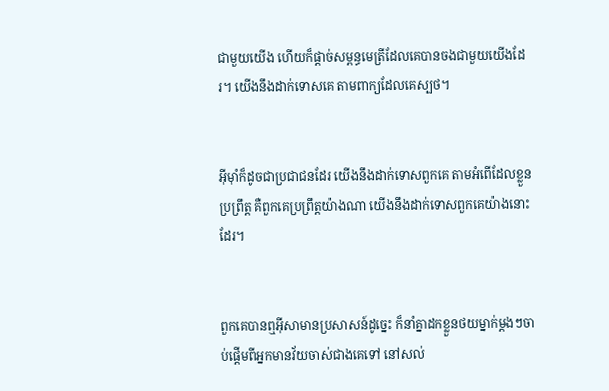ជាមួយយើង ហើយក៏ផ្ដាច់សម្ពន្ធ‌មេត្រីដែលគេបានចងជាមួយយើងដែរ។ យើងនឹងដាក់ទោសគេ តាមពាក្យដែលគេស្បថ។


អ៊ីមុាំក៏ដូចជាប្រជា‌ជនដែរ យើងនឹងដាក់ទោសពួកគេ តាមអំពើដែលខ្លួនប្រព្រឹត្ត គឺពួកគេប្រព្រឹត្តយ៉ាងណា យើងនឹងដាក់ទោសពួកគេយ៉ាងនោះដែរ។


ពួកគេបានឮអ៊ីសាមានប្រសាសន៍ដូច្នេះ ក៏នាំគ្នាដកខ្លួនថយម្នាក់ម្ដងៗចាប់ផ្ដើមពីអ្នកមានវ័យចាស់ជាងគេទៅ នៅសល់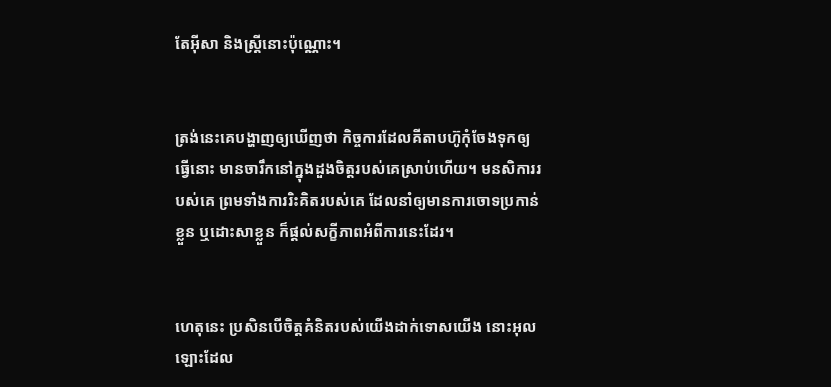តែអ៊ីសា និងស្ដ្រីនោះប៉ុណ្ណោះ។


ត្រង់នេះគេបង្ហាញឲ្យឃើញថា កិច្ចការដែលគីតាបហ៊ូកុំចែងទុកឲ្យធ្វើនោះ មានចារឹកនៅក្នុងដួងចិត្ដរបស់គេស្រាប់ហើយ។ មន‌សិការរបស់គេ ព្រមទាំងការរិះ‌គិតរបស់គេ ដែលនាំឲ្យមានការចោទប្រកាន់ខ្លួន ឬដោះ‌សាខ្លួន ក៏ផ្ដល់សក្ខី‌ភាពអំពីការនេះដែរ។


ហេតុនេះ ប្រសិនបើចិត្ដគំនិតរបស់យើងដាក់ទោសយើង នោះអុលឡោះដែល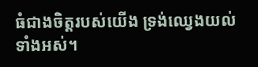ធំជាងចិត្ដរបស់យើង ទ្រង់ឈ្វេងយល់ទាំងអស់។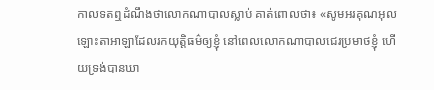កាលទតឮដំណឹងថាលោកណាបាលស្លាប់ គាត់ពោលថា៖ «សូមអរគុណអុលឡោះ‌តាអាឡាដែលរកយុត្តិធម៌ឲ្យខ្ញុំ នៅពេលលោកណាបាលជេរប្រមាថខ្ញុំ ហើយទ្រង់បានឃា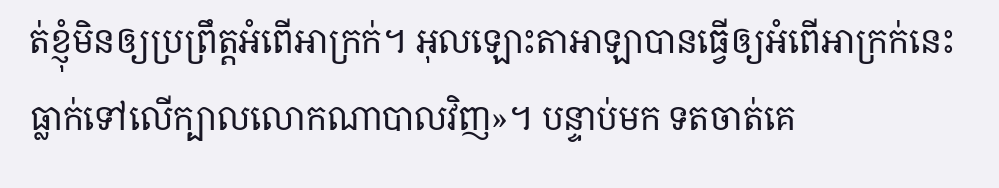ត់ខ្ញុំមិនឲ្យប្រព្រឹត្តអំពើអាក្រក់។ អុលឡោះ‌តាអាឡាបានធ្វើឲ្យអំពើអាក្រក់នេះ ធ្លាក់ទៅលើក្បាលលោកណាបាលវិញ»។ បន្ទាប់មក ទតចាត់គេ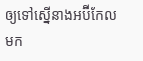ឲ្យទៅស្នើនាងអប៊ី‌កែលមក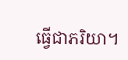ធ្វើជាភរិយា។